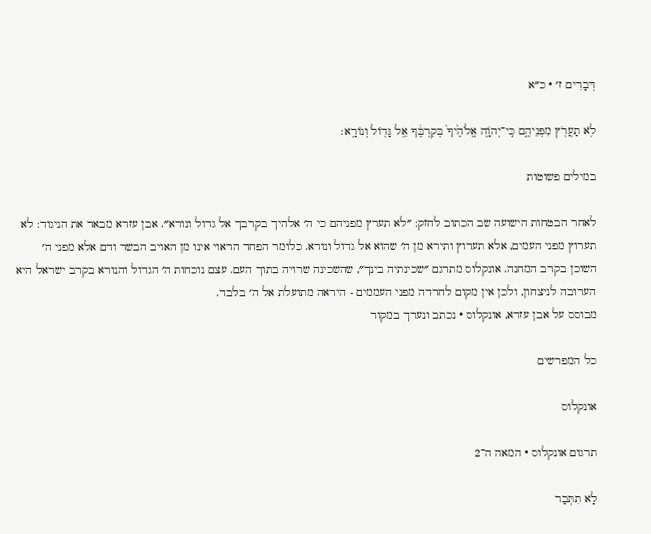דְּבָרִים ז׳ · כ״א

לֹ֥א תַעֲרֹ֖ץ מִפְּנֵיהֶ֑ם כִּֽי־יְהֹוָ֤ה אֱלֹהֶ֙יךָ֙ בְּקִרְבֶּ֔ךָ אֵ֥ל גָּד֖וֹל וְנוֹרָֽא׃

במילים פשוטות

לאחר הבטחות הישועה שב הכתוב לחזק: ״לא תערץ מפניהם כי ה׳ אלהיך בקרבך אל גדול ונורא״. אבן עזרא מבאר את הניגוד: לא תערוץ מפני העמים, אלא תערוץ ותירא מן ה׳ שהוא אל גדול ונורא. כלומר הפחד הראוי אינו מן האויב הבשר ודם אלא מפני ה׳ השוכן בקרב המחנה. אונקלוס מתרגם ״שכינתיה בינך״, שהשכינה שרויה בתוך העם. עצם נוכחות ה׳ הגדול והנורא בקרב ישראל היא הערובה לניצחון, ולכן אין מקום לחרדה מפני העממים - היראה מתועלת אל ה׳ בלבד.
מבוסס על אבן עזרא, אונקלוס · נכתב ונערך במקור

כל המפרשים

אונקלוס

תרגום אונקלוס · המאה ה־2

לָא תִתְּבַר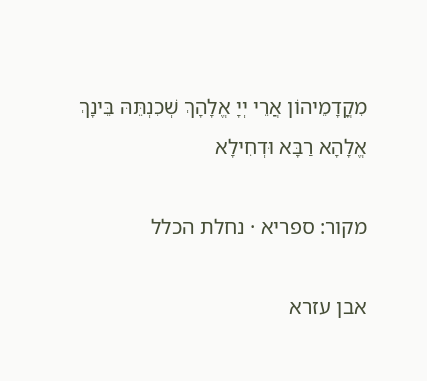מִקֳדָמֵיהוֹן אֲרֵי יְיָ אֱלָהָךְ שְׁכִנְתֵּהּ בֵּינָךְ אֱלָהָא רַבָּא וּדְחִילָא

מקור: ספריא · נחלת הכלל

אבן עזרא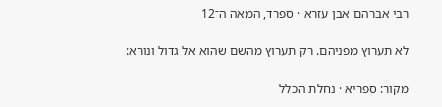רבי אברהם אבן עזרא · ספרד, המאה ה־12

לא תערוץ מפניהם. רק תערוץ מהשם שהוא אל גדול ונורא:

מקור: ספריא · נחלת הכלל